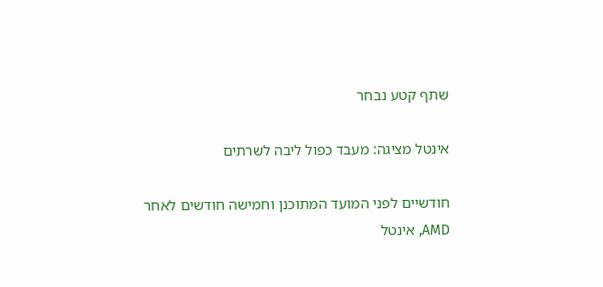שתף קטע נבחר

אינטל מציגה: מעבד כפול ליבה לשרתים

חודשיים לפני המועד המתוכנן וחמישה חודשים לאחר AMD, אינטל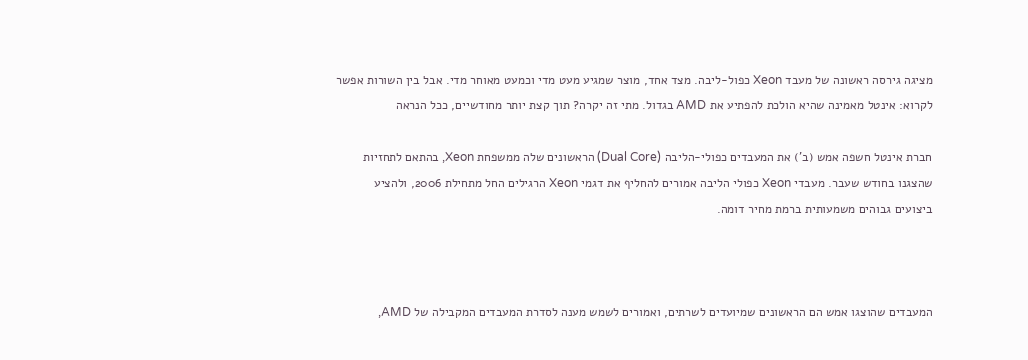מציגה גירסה ראשונה של מעבד Xeon כפול-ליבה. מצד אחד, מוצר שמגיע מעט מדי וכמעט מאוחר מדי. אבל בין השורות אפשר לקרוא: אינטל מאמינה שהיא הולכת להפתיע את AMD בגדול. מתי זה יקרה? תוך קצת יותר מחודשיים, ככל הנראה

חברת אינטל חשפה אמש (ב') את המעבדים כפולי-הליבה (Dual Core) הראשונים שלה ממשפחת Xeon, בהתאם לתחזיות שהצגנו בחודש שעבר. מעבדי Xeon כפולי הליבה אמורים להחליף את דגמי Xeon הרגילים החל מתחילת 2006, ולהציע ביצועים גבוהים משמעותית ברמת מחיר דומה.



המעבדים שהוצגו אמש הם הראשונים שמיועדים לשרתים, ואמורים לשמש מענה לסדרת המעבדים המקבילה של AMD,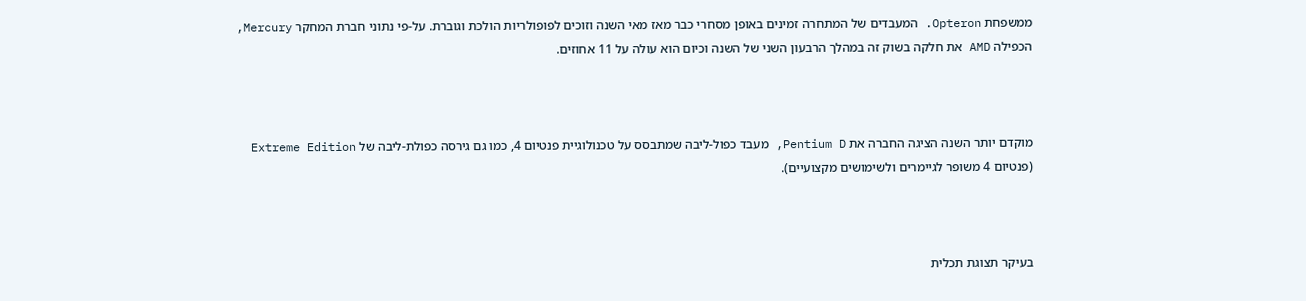ממשפחת Opteron. המעבדים של המתחרה זמינים באופן מסחרי כבר מאז מאי השנה וזוכים לפופולריות הולכת וגוברת. על-פי נתוני חברת המחקר Mercury, הכפילה AMD את חלקה בשוק זה במהלך הרבעון השני של השנה וכיום הוא עולה על 11 אחוזים.



מוקדם יותר השנה הציגה החברה את Pentium D, מעבד כפול-ליבה שמתבסס על טכנולוגיית פנטיום 4, כמו גם גירסה כפולת-ליבה של Extreme Edition (פנטיום 4 משופר לגיימרים ולשימושים מקצועיים).



בעיקר תצוגת תכלית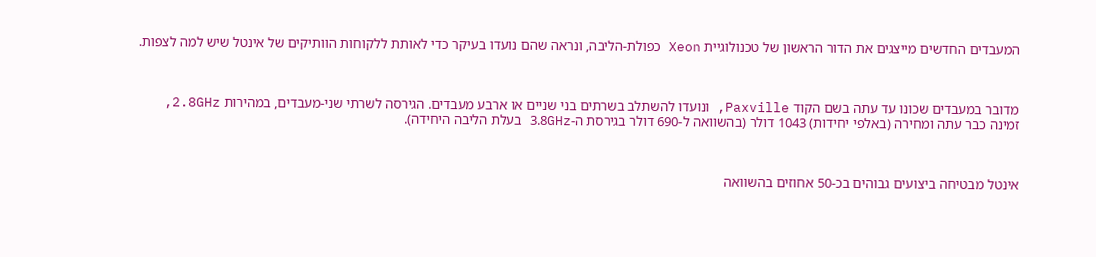המעבדים החדשים מייצגים את הדור הראשון של טכנולוגיית Xeon כפולת-הליבה, ונראה שהם נועדו בעיקר כדי לאותת ללקוחות הוותיקים של אינטל שיש למה לצפות.



מדובר במעבדים שכונו עד עתה בשם הקוד Paxville, ונועדו להשתלב בשרתים בני שניים או ארבע מעבדים. הגירסה לשרתי שני-מעבדים, במהירות 2.8GHz, זמינה כבר עתה ומחירה (באלפי יחידות) 1043 דולר (בהשוואה ל-690 דולר בגירסת ה-3.8GHz בעלת הליבה היחידה).



אינטל מבטיחה ביצועים גבוהים בכ-50 אחוזים בהשוואה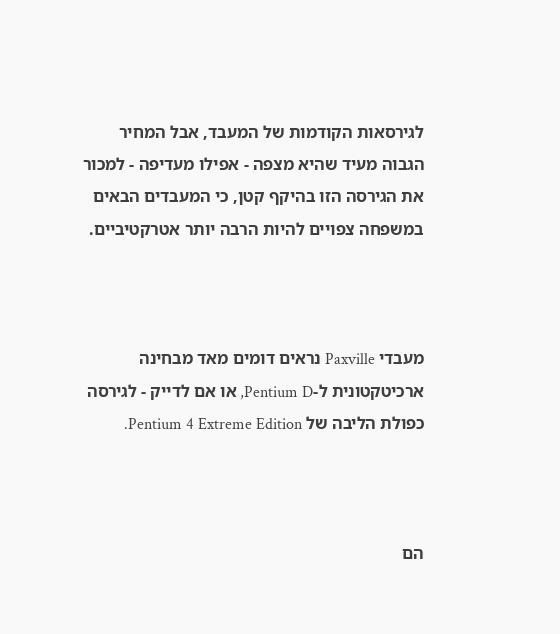לגירסאות הקודמות של המעבד, אבל המחיר הגבוה מעיד שהיא מצפה - אפילו מעדיפה - למכור את הגירסה הזו בהיקף קטן, כי המעבדים הבאים במשפחה צפויים להיות הרבה יותר אטרקטיביים.



מעבדי Paxville נראים דומים מאד מבחינה ארכיטקטונית ל-Pentium D, או אם לדייק - לגירסה כפולת הליבה של Pentium 4 Extreme Edition.



הם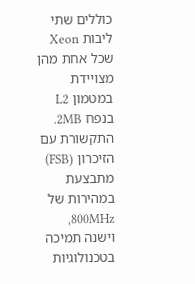כוללים שתי ליבות Xeon שכל אחת מהן מצויידת במטמון L2 בנפח 2MB. התקשורת עם הזיכרון (FSB) מתבצעת במהירות של 800MHz, וישנה תמיכה בטכנולוגיות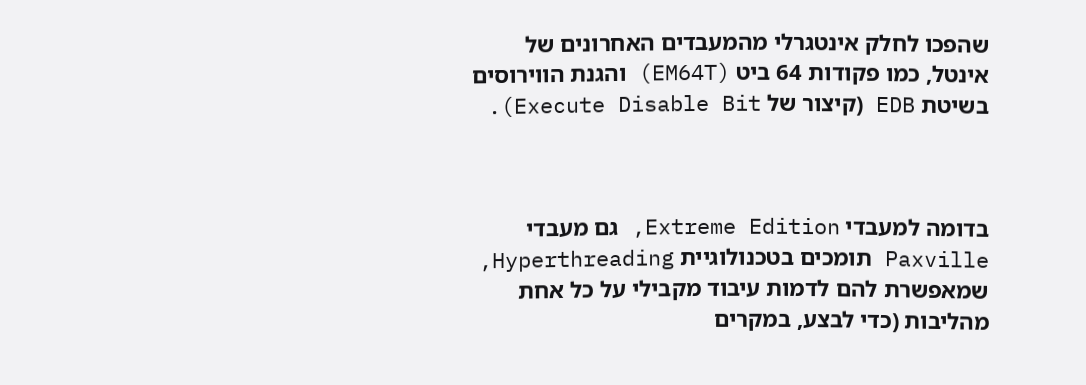שהפכו לחלק אינטגרלי מהמעבדים האחרונים של אינטל, כמו פקודות 64 ביט (EM64T) והגנת הווירוסים בשיטת EDB (קיצור של Execute Disable Bit).



בדומה למעבדי Extreme Edition, גם מעבדי Paxville תומכים בטכנולוגיית Hyperthreading, שמאפשרת להם לדמות עיבוד מקבילי על כל אחת מהליבות (כדי לבצע, במקרים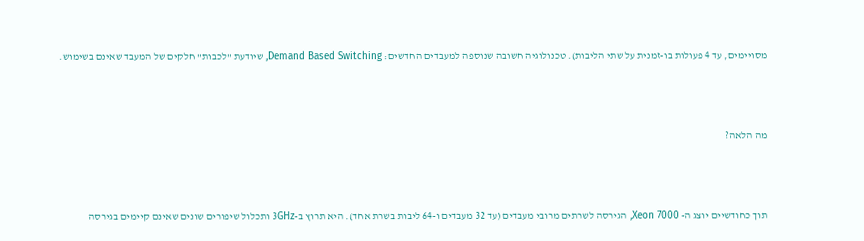מסויימים, עד 4 פעולות בו-זמנית על שתי הליבות). טכנולוגיה חשובה שנוספה למעבדים החדשים: Demand Based Switching, שיודעת "לכבות" חלקים של המעבד שאינם בשימוש.



מה הלאה?



תוך כחודשיים יוצג ה- Xeon 7000, הגירסה לשרתים מרובי מעבדים (עד 32 מעבדים ו-64 ליבות בשרת אחד). היא תרוץ ב-3GHz ותכלול שיפורים שונים שאינם קיימים בגירסה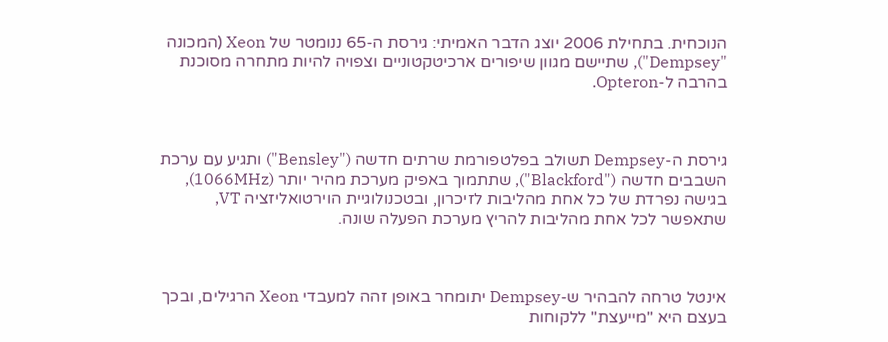הנוכחית. בתחילת 2006 יוצג הדבר האמיתי: גירסת ה-65 ננומטר של Xeon (המכונה "Dempsey"), שתיישם מגוון שיפורים ארכיטקטוניים וצפויה להיות מתחרה מסוכנת בהרבה ל-Opteron.



גירסת ה-Dempsey תשולב בפלטפורמת שרתים חדשה ("Bensley") ותגיע עם ערכת השבבים חדשה ("Blackford"), שתתמוך באפיק מערכת מהיר יותר (1066MHz), בגישה נפרדת של כל אחת מהליבות לזיכרון, ובטכנולוגיית הוירטואליזציה VT, שתאפשר לכל אחת מהליבות להריץ מערכת הפעלה שונה.



אינטל טרחה להבהיר ש-Dempsey יתומחר באופן זהה למעבדי Xeon הרגילים, ובכך בעצם היא "מייעצת" ללקוחות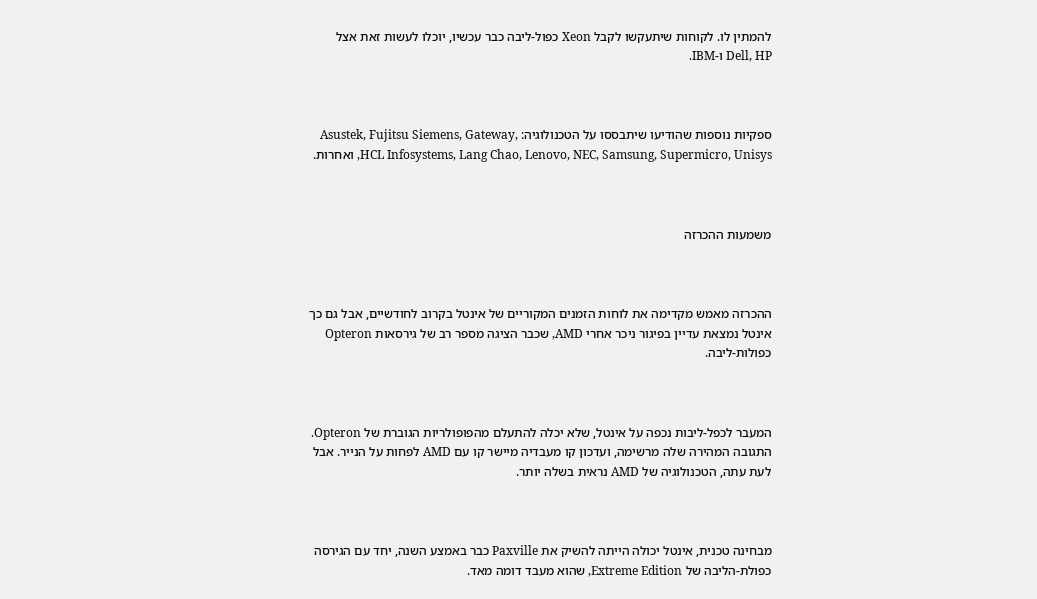להמתין לו. לקוחות שיתעקשו לקבל Xeon כפול-ליבה כבר עכשיו, יוכלו לעשות זאת אצל Dell, HP ו-IBM.



ספקיות נוספות שהודיעו שיתבססו על הטכנולוגיה: Asustek, Fujitsu Siemens, Gateway, HCL Infosystems, Lang Chao, Lenovo, NEC, Samsung, Supermicro, Unisys, ואחרות.



משמעות ההכרזה



ההכרזה מאמש מקדימה את לוחות הזמנים המקוריים של אינטל בקרוב לחודשיים, אבל גם כך אינטל נמצאת עדיין בפיגור ניכר אחרי AMD, שכבר הציגה מספר רב של גירסאות Opteron כפולות-ליבה.



המעבר לכפל-ליבות נכפה על אינטל, שלא יכלה להתעלם מהפופולריות הגוברת של Opteron. התגובה המהירה שלה מרשימה, ועדכון קו מעבדיה מיישר קו עם AMD לפחות על הנייר. אבל לעת עתה, הטכנולוגיה של AMD נראית בשלה יותר.



מבחינה טכנית, אינטל יכולה הייתה להשיק את Paxville כבר באמצע השנה, יחד עם הגירסה כפולת-הליבה של Extreme Edition, שהוא מעבד דומה מאד.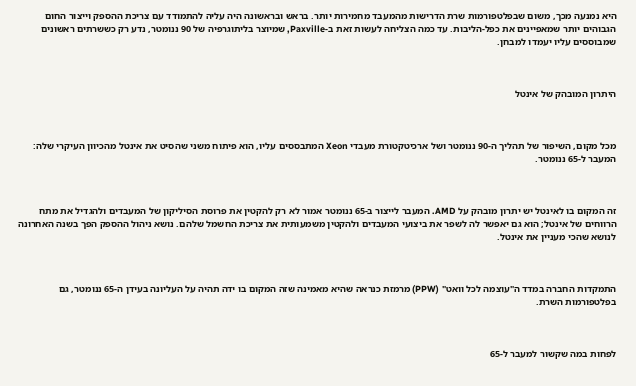היא נמנעה מכך, משום שבפלטפורמות שרת הדרישות מהמעבד מחמירות יותר. בראש ובראשונה היה עליה להתמודד עם צריכת ההספק וייצור החום הגבוהים יותר שמאפיינים את כפל-הליבות. עד כמה הצליחה לעשות זאת ב-Paxville, שמיוצר בליתוגרפיה של 90 ננומטר, נדע רק כששרתים ראשונים שמבוססים עליו יעמדו למבחן.



היתרון המובהק של אינטל



מכל מקום, השיפור של תהליך ה-90 ננומטר ושל ארכיטקטורת מעבדי Xeon המתבססים עליו, הוא פיתוח משני שהסיט את אינטל מהכיוון העיקרי שלה: המעבר ל-65 ננומטר.



זה המקום בו לאינטל יש יתרון מובהק על AMD. המעבר לייצור ב-65 ננומטר אמור לא רק להקטין את פרוסת הסיליקון של המעבדים ולהגדיל את מתח הרווחים של אינטל; הוא גם יאפשר לה לשפר את ביצועי המעבדים ולהקטין משמעותית את צריכת החשמל שלהם. נושא ניהול ההספק הפך בשנה האחרונה לנושא שהכי מעניין את אינטל.



התמקדות החברה במדד ה"עוצמה לכל וואט" (PPW) מרמזת כנראה שהיא מאמינה שזה המקום בו ידה תהיה על העליונה בעידן ה-65 ננומטר, גם בפלטפורמות השרת.



לפחות במה שקשור למעבר ל-65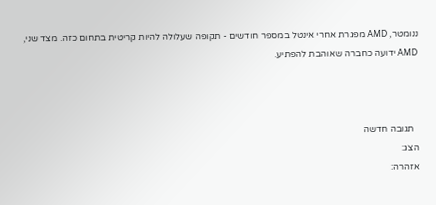ננומטר, AMD מפגרת אחרי אינטל במספר חודשים - תקופה שעלולה להיות קריטית בתחום כזה. מצד שני, AMD ידועה כחברה שאוהבת להפתיע.



  תגובה חדשה
הצג:
אזהרה: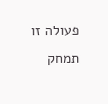פעולה זו תמחק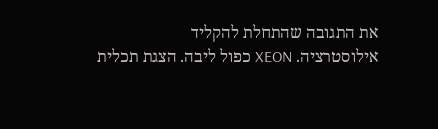את התגובה שהתחלת להקליד
אילוסטרציה. XEON כפול ליבה. הצגת תכלית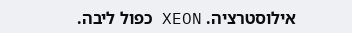אילוסטרציה. XEON כפול ליבה.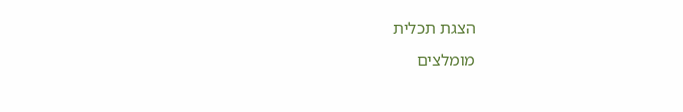הצגת תכלית
מומלצים